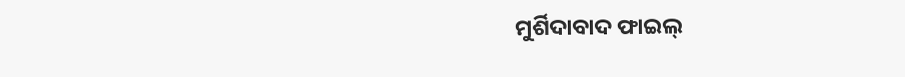ମୁର୍ଶିଦାବାଦ ଫାଇଲ୍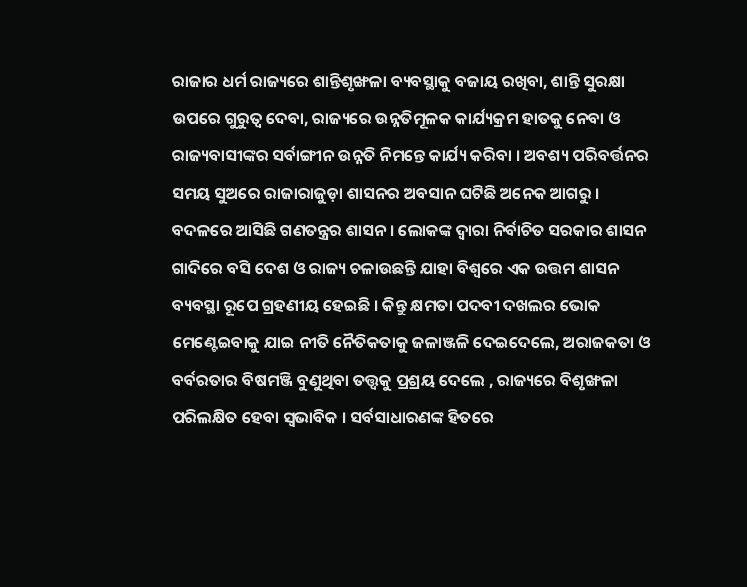ରାଜାର ଧର୍ମ ରାଜ୍ୟରେ ଶାନ୍ତିଶୃଙ୍ଖଳା ବ୍ୟବସ୍ଥାକୁ ବଜାୟ ରଖିବା, ଶାନ୍ତି ସୁରକ୍ଷା ଉପରେ ଗୁରୁତ୍ବ ଦେବା, ରାଜ୍ୟରେ ଉନ୍ନତିମୂଳକ କାର୍ଯ୍ୟକ୍ରମ ହାତକୁ ନେବା ଓ ରାଜ୍ୟବାସୀଙ୍କର ସର୍ବାଙ୍ଗୀନ ଉନ୍ନତି ନିମନ୍ତେ କାର୍ଯ୍ୟ କରିବା । ଅବଶ୍ୟ ପରିବର୍ତ୍ତନର ସମୟ ସୁଅରେ ରାଜାରାଜୁଡ଼ା ଶାସନର ଅବସାନ ଘଟିଛି ଅନେକ ଆଗରୁ । ବଦଳରେ ଆସିଛି ଗଣତନ୍ତ୍ରର ଶାସନ । ଲୋକଙ୍କ ଦ୍ବାରା ନିର୍ବାଚିତ ସରକାର ଶାସନ ଗାଦିରେ ବସି ଦେଶ ଓ ରାଜ୍ୟ ଚଳାଉଛନ୍ତି ଯାହା ବିଶ୍ବରେ ଏକ ଉତ୍ତମ ଶାସନ ବ୍ୟବସ୍ଥା ରୂପେ ଗ୍ରହଣୀୟ ହେଇଛି । କିନ୍ତୁ କ୍ଷମତା ପଦବୀ ଦଖଲର ଭୋକ ମେଣ୍ଟେଇବାକୁ ଯାଇ ନୀତି ନୈତିକତାକୁ ଜଳାଞ୍ଜଳି ଦେଇଦେଲେ, ଅରାଜକତା ଓ ବର୍ବରତାର ବିଷମଞ୍ଜି ବୁଣୁଥିବା ତତ୍ତ୍ଵକୁ ପ୍ରଶ୍ରୟ ଦେଲେ , ରାଜ୍ୟରେ ବିଶୃଙ୍ଖଳା ପରିଲକ୍ଷିତ ହେବା ସ୍ବଭାବିକ । ସର୍ବସାଧାରଣଙ୍କ ହିତରେ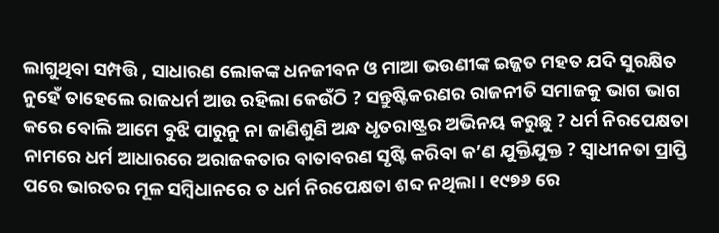ଲାଗୁଥିବା ସମ୍ପତ୍ତି , ସାଧାରଣ ଲୋକଙ୍କ ଧନଜୀବନ ଓ ମାଆ ଭଉଣୀଙ୍କ ଇଜ୍ଜତ ମହତ ଯଦି ସୁରକ୍ଷିତ ନୁହେଁ ତାହେଲେ ରାଜଧର୍ମ ଆଉ ରହିଲା କେଉଁଠି ? ସନ୍ତୁଷ୍ଟିକରଣର ରାଜନୀତି ସମାଜକୁ ଭାଗ ଭାଗ କରେ ବୋଲି ଆମେ ବୁଝି ପାରୁନୁ ନା ଜାଣିଶୁଣି ଅନ୍ଧ ଧୃତରାଷ୍ଟ୍ରର ଅଭିନୟ କରୁଛୁ ? ଧର୍ମ ନିରପେକ୍ଷତା ନାମରେ ଧର୍ମ ଆଧାରରେ ଅରାଜକତାର ବାତାବରଣ ସୃଷ୍ଟି କରିବା କ’ଣ ଯୁକ୍ତିଯୁକ୍ତ ? ସ୍ବାଧୀନତା ପ୍ରାପ୍ତି ପରେ ଭାରତର ମୂଳ ସମ୍ବିଧାନରେ ତ ଧର୍ମ ନିରପେକ୍ଷତା ଶବ୍ଦ ନଥିଲା । ୧୯୭୬ ରେ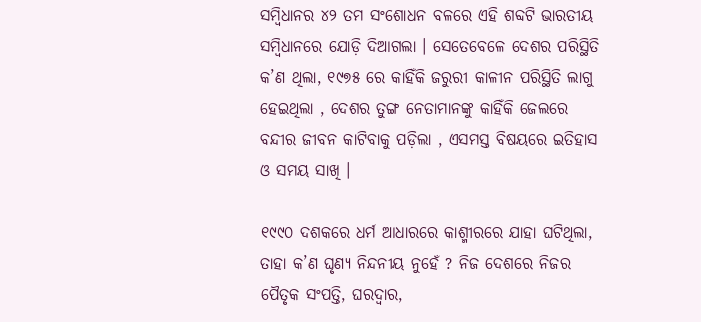ସମ୍ବିଧାନର ୪୨ ତମ ସଂଶୋଧନ ବଳରେ ଏହି ଶବ୍ଦଟି ଭାରତୀୟ ସମ୍ବିଧାନରେ ଯୋଡ଼ି ଦିଆଗଲା । ସେତେବେଳେ ଦେଶର ପରିସ୍ଥିତି କ’ଣ ଥିଲା, ୧୯୭୫ ରେ କାହିଁକି ଜରୁରୀ କାଳୀନ ପରିସ୍ଥିତି ଲାଗୁ ହେଇଥିଲା , ଦେଶର ତୁଙ୍ଗ ନେତାମାନଙ୍କୁ କାହିଁକି ଜେଲରେ ବନ୍ଦୀର ଜୀବନ କାଟିବାକୁ ପଡ଼ିଲା , ଏସମସ୍ତ ବିଷୟରେ ଇତିହାସ ଓ ସମୟ ସାଖି ।

୧୯୯୦ ଦଶକରେ ଧର୍ମ ଆଧାରରେ କାଶ୍ମୀରରେ ଯାହା ଘଟିଥିଲା, ତାହା କ’ଣ ଘୃଣ୍ୟ ନିନ୍ଦନୀୟ ନୁହେଁ ? ନିଜ ଦେଶରେ ନିଜର ପୈତୃକ ସଂପତ୍ତି, ଘରଦ୍ଵାର,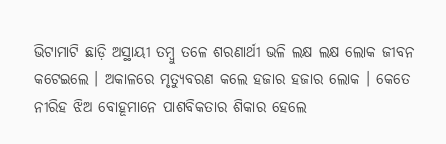ଭିଟାମାଟି ଛାଡ଼ି ଅସ୍ଥାୟୀ ତମ୍ବୁ ତଳେ ଶରଣାର୍ଥୀ ଭଳି ଲକ୍ଷ ଲକ୍ଷ ଲୋକ ଜୀବନ କଟେଇଲେ । ଅକାଳରେ ମୃତ୍ୟୁବରଣ କଲେ ହଜାର ହଜାର ଲୋକ । କେତେ ନୀରିହ ଝିଅ ବୋହୂମାନେ ପାଶବିକତାର ଶିକାର ହେଲେ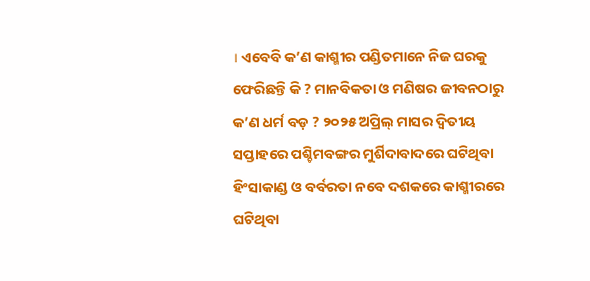। ଏବେବି କ’ଣ କାଶ୍ମୀର ପଣ୍ଡିତମାନେ ନିଜ ଘରକୁ ଫେରିଛନ୍ତି କି ? ମାନବିକତା ଓ ମଣିଷର ଜୀବନଠାରୁ କ’ଣ ଧର୍ମ ବଡ଼ ? ୨୦୨୫ ଅପ୍ରିଲ୍ ମାସର ଦ୍ବିତୀୟ ସପ୍ତାହରେ ପଶ୍ଚିମବଙ୍ଗର ମୁର୍ଶିଦାବାଦରେ ଘଟିଥିବା ହିଂସାକାଣ୍ଡ ଓ ବର୍ବରତା ନବେ ଦଶକରେ କାଶ୍ମୀରରେ ଘଟିଥିବା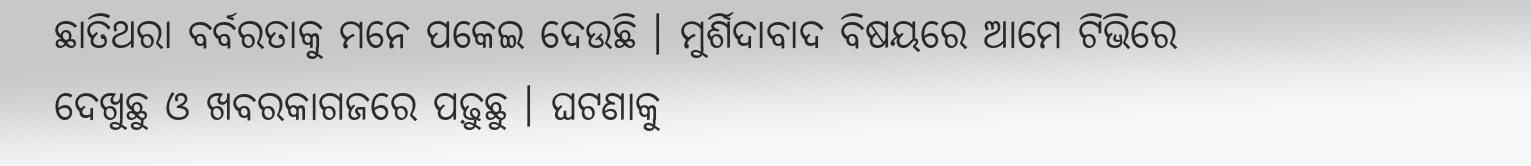ଛାତିଥରା ବର୍ବରତାକୁ ମନେ ପକେଇ ଦେଉଛି । ମୁର୍ଶିଦାବାଦ ବିଷୟରେ ଆମେ ଟିଭିରେ ଦେଖୁଛୁ ଓ ଖବରକାଗଜରେ ପଢ଼ୁଛୁ । ଘଟଣାକୁ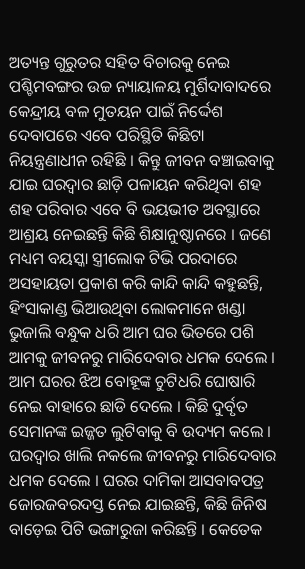ଅତ୍ୟନ୍ତ ଗୁରୁତର ସହିତ ବିଚାରକୁ ନେଇ ପଶ୍ଚିମବଙ୍ଗର ଉଚ୍ଚ ନ୍ୟାୟାଳୟ ମୁର୍ଶିଦାବାଦରେ କେନ୍ଦ୍ରୀୟ ବଳ ମୁତୟନ ପାଇଁ ନିର୍ଦ୍ଦେଶ ଦେବାପରେ ଏବେ ପରିସ୍ଥିତି କିଛିଟା ନିୟନ୍ତ୍ରଣାଧୀନ ରହିଛି । କିନ୍ତୁ ଜୀବନ ବଞ୍ଚାଇବାକୁ ଯାଇ ଘରଦ୍ୱାର ଛାଡ଼ି ପଳାୟନ କରିଥିବା ଶହ ଶହ ପରିବାର ଏବେ ବି ଭୟଭୀତ ଅବସ୍ଥାରେ ଆଶ୍ରୟ ନେଇଛନ୍ତି କିଛି ଶିକ୍ଷାନୁଷ୍ଠାନରେ । ଜଣେ ମଧ୍ୟମ ବୟସ୍କା ସ୍ତ୍ରୀଲୋକ ଟିଭି ପରଦାରେ ଅସହାୟତା ପ୍ରକାଶ କରି କାନ୍ଦି କାନ୍ଦି କହୁଛନ୍ତି, ହିଂସାକାଣ୍ଡ ଭିଆଉଥିବା ଲୋକମାନେ ଖଣ୍ଡା ଭୁଜାଲି ବନ୍ଧୁକ ଧରି ଆମ ଘର ଭିତରେ ପଶି ଆମକୁ ଜୀବନରୁ ମାରିଦେବାର ଧମକ ଦେଲେ । ଆମ ଘରର ଝିଅ ବୋହୂଙ୍କ ଚୁଟିଧରି ଘୋଷାରି ନେଇ ବାହାରେ ଛାଡି ଦେଲେ । କିଛି ଦୁର୍ବୃତ ସେମାନଙ୍କ ଇଜ୍ଜତ ଲୁଟିବାକୁ ବି ଉଦ୍ୟମ କଲେ । ଘରଦ୍ୱାର ଖାଲି ନକଲେ ଜୀବନରୁ ମାରିଦେବାର ଧମକ ଦେଲେ । ଘରର ଦାମିକା ଆସବାବପତ୍ର ଜୋରଜବରଦସ୍ତ ନେଇ ଯାଇଛନ୍ତି, କିଛି ଜିନିଷ ବାଡ଼େଇ ପିଟି ଭଙ୍ଗାରୁଜା କରିଛନ୍ତି । କେତେକ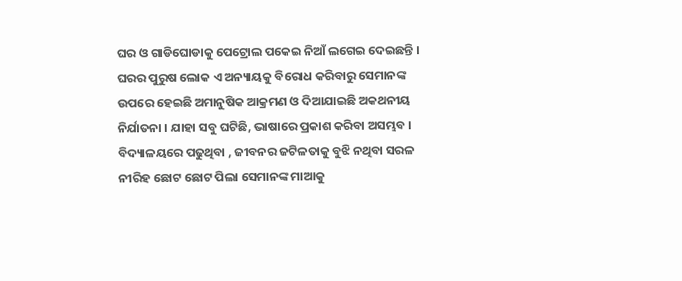ଘର ଓ ଗାଡିଘୋଡାକୁ ପେଟ୍ରୋଲ ପକେଇ ନିଆଁ ଲଗେଇ ଦେଇଛନ୍ତି । ଘରର ପୁରୁଷ ଲୋକ ଏ ଅନ୍ୟାୟକୁ ବିରୋଧ କରିବାରୁ ସେମାନଙ୍କ ଉପରେ ହେଇଛି ଅମାନୁଷିକ ଆକ୍ରମଣ ଓ ଦିଆଯାଇଛି ଅକଥନୀୟ ନିର୍ଯାତନା । ଯାହା ସବୁ ଘଟିଛି, ଭାଷାରେ ପ୍ରକାଶ କରିବା ଅସମ୍ଭବ । ବିଦ୍ୟାଳୟରେ ପଢୁଥିବା , ଜୀବନର ଜଟିଳତାକୁ ବୁଝି ନଥିବା ସରଳ ନୀରିହ ଛୋଟ ଛୋଟ ପିଲା ସେମାନଙ୍କ ମାଆକୁ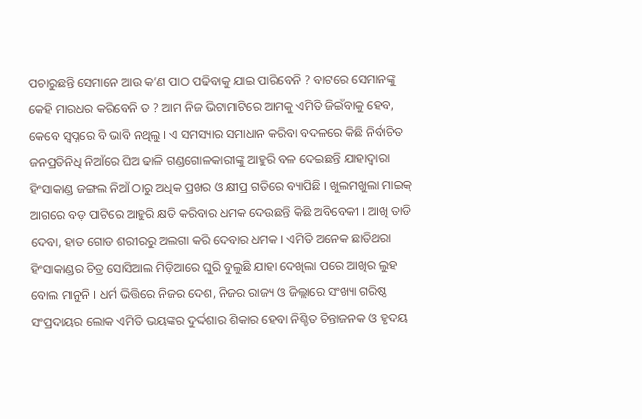ପଚାରୁଛନ୍ତି ସେମାନେ ଆଉ କ’ଣ ପାଠ ପଢିବାକୁ ଯାଇ ପାରିବେନି ? ବାଟରେ ସେମାନଙ୍କୁ କେହି ମାରଧର କରିବେନି ତ ? ଆମ ନିଜ ଭିଟାମାଟିରେ ଆମକୁ ଏମିତି ଜିଇଁବାକୁ ହେବ, କେବେ ସ୍ବପ୍ନରେ ବି ଭାବି ନଥିଲୁ । ଏ ସମସ୍ୟାର ସମାଧାନ କରିବା ବଦଳରେ କିଛି ନିର୍ବାଚିତ ଜନପ୍ରତିନିଧି ନିଆଁରେ ଘିଅ ଢାଳି ଗଣ୍ଡଗୋଳକାରୀଙ୍କୁ ଆହୁରି ବଳ ଦେଇଛନ୍ତି ଯାହାଦ୍ବାରା ହିଂସାକାଣ୍ଡ ଜଙ୍ଗଲ ନିଆଁ ଠାରୁ ଅଧିକ ପ୍ରଖର ଓ କ୍ଷୀପ୍ର ଗତିରେ ବ୍ୟାପିଛି । ଖୁଲମଖୁଲା ମାଇକ୍ ଆଗରେ ବଡ଼ ପାଟିରେ ଆହୁରି କ୍ଷତି କରିବାର ଧମକ ଦେଉଛନ୍ତି କିଛି ଅବିବେକୀ । ଆଖି ତାଡି ଦେବା, ହାତ ଗୋଡ ଶରୀରରୁ ଅଲଗା କରି ଦେବାର ଧମକ । ଏମିତି ଅନେକ ଛାତିଥରା ହିଂସାକାଣ୍ଡର ଚିତ୍ର ସୋସିଆଲ ମିଡ଼ିଆରେ ଘୁରି ବୁଲୁଛି ଯାହା ଦେଖିଲା ପରେ ଆଖିର ଲୁହ ବୋଲ ମାନୁନି । ଧର୍ମ ଭିତ୍ତିରେ ନିଜର ଦେଶ, ନିଜର ରାଜ୍ୟ ଓ ଜିଲ୍ଲାରେ ସଂଖ୍ୟା ଗରିଷ୍ଠ ସଂପ୍ରଦାୟର ଲୋକ ଏମିତି ଭୟଙ୍କର ଦୁର୍ଦ୍ଦଶାର ଶିକାର ହେବା ନିଶ୍ଚିତ ଚିନ୍ତାଜନକ ଓ ହୃଦୟ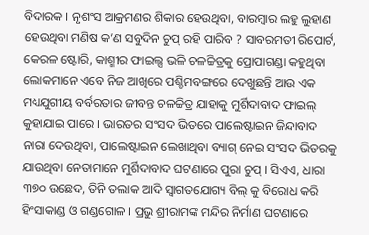ବିଦାରକ । ନୃଶଂସ ଆକ୍ରମଣର ଶିକାର ହେଉଥିବା, ବାରମ୍ବାର ଲହୁ ଲୁହାଣ ହେଉଥିବା ମଣିଷ କ’ଣ ସବୁଦିନ ଚୁପ୍ ରହି ପାରିବ ? ସାବରମତୀ ରିପୋର୍ଟ, କେରଳ ଷ୍ଟୋରି, କାଶ୍ମୀର ଫାଇଲ୍ସ ଭଳି ଚଳଚ୍ଚିତ୍ରକୁ ପ୍ରୋପାଗଣ୍ଡା କହୁଥିବା ଲୋକମାନେ ଏବେ ନିଜ ଆଖିରେ ପଶ୍ଚିମବଙ୍ଗରେ ଦେଖୁଛନ୍ତି ଆଉ ଏକ ମଧ୍ୟଯୁଗୀୟ ବର୍ବରତାର ଜୀବନ୍ତ ଚଳଚ୍ଚିତ୍ର ଯାହାକୁ ମୁର୍ଶିଦାବାଦ ଫାଇଲ୍ କୁହାଯାଇ ପାରେ । ଭାରତର ସଂସଦ ଭିତରେ ପାଲେଷ୍ଟାଇନ ଜିନ୍ଦାବାଦ ନାରା ଦେଉଥିବା, ପାଲେଷ୍ଟାଇନ ଲେଖାଥିବା ବ୍ୟାଗ୍ ନେଇ ସଂସଦ ଭିତରକୁ ଯାଉଥିବା ନେତାମାନେ ମୁର୍ଶିଦାବାଦ ଘଟଣାରେ ପୁରା ଚୁପ୍ । ସିଏଏ, ଧାରା ୩୭୦ ଉଛେଦ, ତିନି ତଲାକ ଆଦି ସ୍ବାଗତଯୋଗ୍ୟ ବିଲ୍ କୁ ବିରୋଧ କରି ହିଂସାକାଣ୍ଡ ଓ ଗଣ୍ଡଗୋଳ । ପ୍ରଭୁ ଶ୍ରୀରାମଙ୍କ ମନ୍ଦିର ନିର୍ମାଣ ଘଟଣାରେ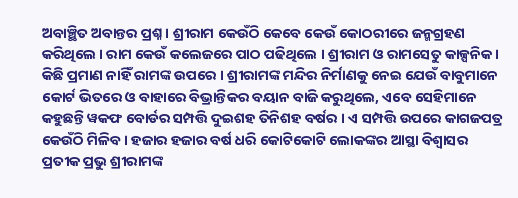ଅବାଞ୍ଛିତ ଅବାନ୍ତର ପ୍ରଶ୍ନ । ଶ୍ରୀରାମ କେଉଁଠି କେବେ କେଉଁ କୋଠରୀରେ ଜନ୍ମଗ୍ରହଣ କରିଥିଲେ । ରାମ କେଉଁ କଲେଜରେ ପାଠ ପଢିଥିଲେ । ଶ୍ରୀରାମ ଓ ରାମସେତୁ କାଳ୍ପନିକ । କିଛି ପ୍ରମାଣ ନାହିଁ ରାମଙ୍କ ଉପରେ । ଶ୍ରୀରାମଙ୍କ ମନ୍ଦିର ନିର୍ମାଣକୁ ନେଇ ଯେଉଁ ବାବୁମାନେ କୋର୍ଟ ଭିତରେ ଓ ବାହାରେ ବିଭ୍ରାନ୍ତିକର ବୟାନ ବାଜି କରୁଥିଲେ, ଏବେ ସେହିମାନେ କହୁଛନ୍ତି ୱକଫ ବୋର୍ଡର ସମ୍ପତ୍ତି ଦୁଇଶହ ତିନିଶହ ବର୍ଷର । ଏ ସମ୍ପତ୍ତି ଉପରେ କାଗଜପତ୍ର କେଉଁଠି ମିଳିବ । ହଜାର ହଜାର ବର୍ଷ ଧରି କୋଟିକୋଟି ଲୋକଙ୍କର ଆସ୍ଥା ବିଶ୍ବାସର ପ୍ରତୀକ ପ୍ରଭୁ ଶ୍ରୀରାମଙ୍କ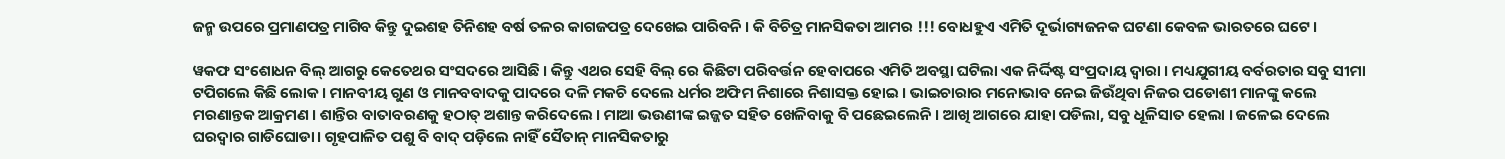ଜନ୍ମ ଉପରେ ପ୍ରମାଣପତ୍ର ମାଗିବ କିନ୍ତୁ ଦୁଇଶହ ତିନିଶହ ବର୍ଷ ତଳର କାଗଜପତ୍ର ଦେଖେଇ ପାରିବନି । କି ବିଚିତ୍ର ମାନସିକତା ଆମର !!! ବୋଧହୁଏ ଏମିତି ଦୂର୍ଭାଗ୍ୟଜନକ ଘଟଣା କେବଳ ଭାରତରେ ଘଟେ ।

ୱକଫ ସଂଶୋଧନ ବିଲ୍ ଆଗରୁ କେତେଥର ସଂସଦରେ ଆସିଛି । କିନ୍ତୁ ଏଥର ସେହି ବିଲ୍ ରେ କିଛିଟା ପରିବର୍ତ୍ତନ ହେବାପରେ ଏମିତି ଅବସ୍ଥା ଘଟିଲା ଏକ ନିର୍ଦ୍ଦିଷ୍ଟ ସଂପ୍ରଦାୟ ଦ୍ବାରା । ମଧ୍ୟଯୁଗୀୟ ବର୍ବରତାର ସବୁ ସୀମା ଟପିଗଲେ କିଛି ଲୋକ । ମାନବୀୟ ଗୁଣ ଓ ମାନବବାଦକୁ ପାଦରେ ଦଳି ମକଚି ଦେଲେ ଧର୍ମର ଅଫିମ ନିଶାରେ ନିଶାସକ୍ତ ହୋଇ । ଭାଇଚାରାର ମନୋଭାବ ନେଇ ଜିଉଁଥିବା ନିଜର ପଡୋଶୀ ମାନଙ୍କୁ କଲେ ମରଣାନ୍ତକ ଆକ୍ରମଣ । ଶାନ୍ତିର ବାତାବରଣକୁ ହଠାତ୍ ଅଶାନ୍ତ କରିଦେଲେ । ମାଆ ଭଉଣୀଙ୍କ ଇଜ୍ଜତ ସହିତ ଖେଳିବାକୁ ବି ପଛେଇଲେନି । ଆଖି ଆଗରେ ଯାହା ପଡିଲା, ସବୁ ଧୂଳିସାତ ହେଲା । ଜଳେଇ ଦେଲେ ଘରଦ୍ୱାର ଗାଡିଘୋଡା। ଗୃହପାଳିତ ପଶୁ ବି ବାଦ୍ ପଡ଼ିଲେ ନାହିଁ ସୈତାନ୍ ମାନସିକତାରୁ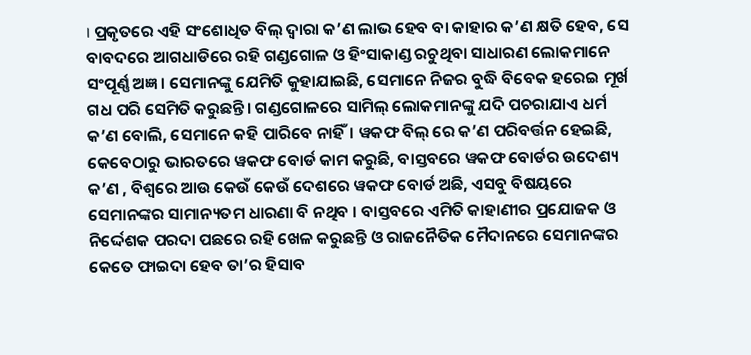। ପ୍ରକୃତରେ ଏହି ସଂଶୋଧିତ ବିଲ୍ ଦ୍ବାରା କ’ଣ ଲାଭ ହେବ ବା କାହାର କ’ଣ କ୍ଷତି ହେବ, ସେ ବାବଦରେ ଆଗଧାଡିରେ ରହି ଗଣ୍ଡଗୋଳ ଓ ହିଂସାକାଣ୍ଡ ରଚୁଥିବା ସାଧାରଣ ଲୋକମାନେ ସଂପୂର୍ଣ୍ଣ ଅଜ୍ଞ । ସେମାନଙ୍କୁ ଯେମିତି କୁହାଯାଇଛି, ସେମାନେ ନିଜର ବୁଦ୍ଧି ବିବେକ ହରେଇ ମୂର୍ଖ ଗଧ ପରି ସେମିତି କରୁଛନ୍ତି। ଗଣ୍ଡଗୋଳରେ ସାମିଲ୍ ଲୋକମାନଙ୍କୁ ଯଦି ପଚରାଯାଏ ଧର୍ମ କ’ଣ ବୋଲି, ସେମାନେ କହି ପାରିବେ ନାହିଁ। ୱକଫ ବିଲ୍ ରେ କ’ଣ ପରିବର୍ତ୍ତନ ହେଇଛି, କେବେଠାରୁ ଭାରତରେ ୱକଫ ବୋର୍ଡ କାମ କରୁଛି, ବାସ୍ତବରେ ୱକଫ ବୋର୍ଡର ଉଦେଶ୍ୟ କ’ଣ , ବିଶ୍ବରେ ଆଉ କେଉଁ କେଉଁ ଦେଶରେ ୱକଫ ବୋର୍ଡ ଅଛି, ଏସବୁ ବିଷୟରେ ସେମାନଙ୍କର ସାମାନ୍ୟତମ ଧାରଣା ବି ନଥିବ । ବାସ୍ତବରେ ଏମିତି କାହାଣୀର ପ୍ରଯୋଜକ ଓ ନିର୍ଦ୍ଦେଶକ ପରଦା ପଛରେ ରହି ଖେଳ କରୁଛନ୍ତି ଓ ରାଜନୈତିକ ମୈଦାନରେ ସେମାନଙ୍କର କେତେ ଫାଇଦା ହେବ ତା’ର ହିସାବ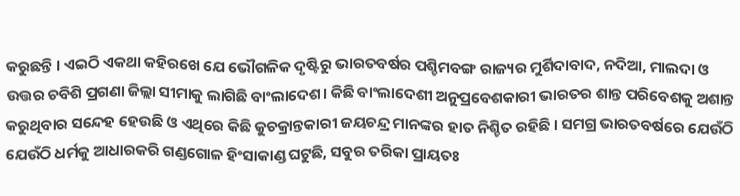କରୁଛନ୍ତି । ଏଇଠି ଏକଥା କହିରଖେ ଯେ ଭୌଗଳିକ ଦୃଷ୍ଟିରୁ ଭାରତବର୍ଷର ପଶ୍ଚିମବଙ୍ଗ ରାଜ୍ୟର ମୁର୍ଶିଦାବାଦ, ନଦିଆ, ମାଲଦା ଓ ଉତ୍ତର ଚବିଶି ପ୍ରଗଣା ଜିଲ୍ଲା ସୀମାକୁ ଲାଗିଛି ବାଂଲାଦେଶ। କିଛି ବାଂଲାଦେଶୀ ଅନୁପ୍ରବେଶକାରୀ ଭାରତର ଶାନ୍ତ ପରିବେଶକୁ ଅଶାନ୍ତ କରୁଥିବାର ସନ୍ଦେହ ହେଉଛି ଓ ଏଥିରେ କିଛି କୁଚକ୍ରାନ୍ତକାରୀ ଜୟଚନ୍ଦ୍ର ମାନଙ୍କର ହାତ ନିଶ୍ଚିତ ରହିଛି । ସମଗ୍ର ଭାରତବର୍ଷରେ ଯେଉଁଠି ଯେଉଁଠି ଧର୍ମକୁ ଆଧାରକରି ଗଣ୍ଡଗୋଳ ହିଂସାକାଣ୍ଡ ଘଟୁଛି, ସବୁର ତରିକା ପ୍ରାୟତଃ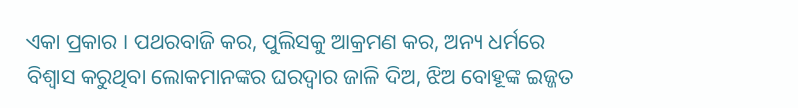ଏକା ପ୍ରକାର । ପଥରବାଜି କର, ପୁଲିସକୁ ଆକ୍ରମଣ କର, ଅନ୍ୟ ଧର୍ମରେ ବିଶ୍ବାସ କରୁଥିବା ଲୋକମାନଙ୍କର ଘରଦ୍ୱାର ଜାଳି ଦିଅ, ଝିଅ ବୋହୂଙ୍କ ଇଜ୍ଜତ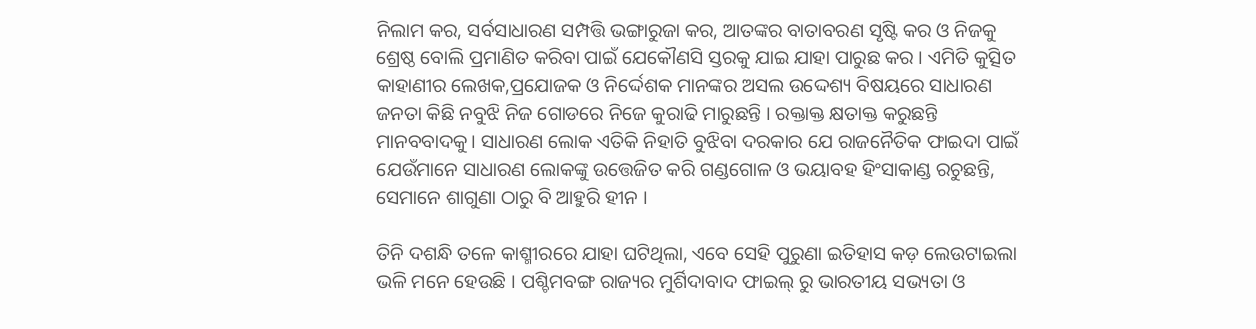ନିଲାମ କର, ସର୍ବସାଧାରଣ ସମ୍ପତ୍ତି ଭଙ୍ଗାରୁଜା କର, ଆତଙ୍କର ବାତାବରଣ ସୃଷ୍ଟି କର ଓ ନିଜକୁ ଶ୍ରେଷ୍ଠ ବୋଲି ପ୍ରମାଣିତ କରିବା ପାଇଁ ଯେକୌଣସି ସ୍ତରକୁ ଯାଇ ଯାହା ପାରୁଛ କର । ଏମିତି କୁତ୍ସିତ କାହାଣୀର ଲେଖକ,ପ୍ରଯୋଜକ ଓ ନିର୍ଦ୍ଦେଶକ ମାନଙ୍କର ଅସଲ ଉଦ୍ଦେଶ୍ୟ ବିଷୟରେ ସାଧାରଣ ଜନତା କିଛି ନବୁଝି ନିଜ ଗୋଡରେ ନିଜେ କୁରାଢି ମାରୁଛନ୍ତି । ରକ୍ତାକ୍ତ କ୍ଷତାକ୍ତ କରୁଛନ୍ତି ମାନବବାଦକୁ। ସାଧାରଣ ଲୋକ ଏତିକି ନିହାତି ବୁଝିବା ଦରକାର ଯେ ରାଜନୈତିକ ଫାଇଦା ପାଇଁ ଯେଉଁମାନେ ସାଧାରଣ ଲୋକଙ୍କୁ ଉତ୍ତେଜିତ କରି ଗଣ୍ଡଗୋଳ ଓ ଭୟାବହ ହିଂସାକାଣ୍ଡ ରଚୁଛନ୍ତି, ସେମାନେ ଶାଗୁଣା ଠାରୁ ବି ଆହୁରି ହୀନ ।

ତିନି ଦଶନ୍ଧି ତଳେ କାଶ୍ମୀରରେ ଯାହା ଘଟିଥିଲା, ଏବେ ସେହି ପୁରୁଣା ଇତିହାସ କଡ଼ ଲେଉଟାଇଲା ଭଳି ମନେ ହେଉଛି । ପଶ୍ଚିମବଙ୍ଗ ରାଜ୍ୟର ମୁର୍ଶିଦାବାଦ ଫାଇଲ୍ ରୁ ଭାରତୀୟ ସଭ୍ୟତା ଓ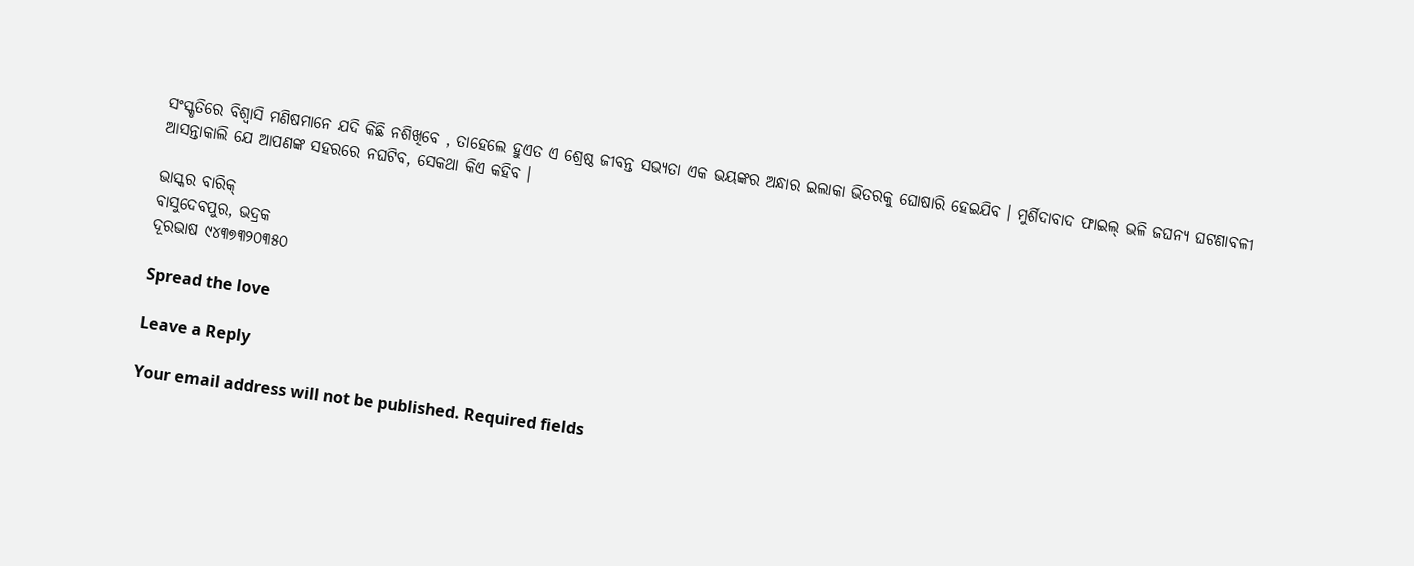ସଂସ୍କୃତିରେ ବିଶ୍ବାସି ମଣିଷମାନେ ଯଦି କିଛି ନଶିଖିବେ , ତାହେଲେ ହୁଏତ ଏ ଶ୍ରେଷ୍ଠ ଜୀବନ୍ତ ସଭ୍ୟତା ଏକ ଭୟଙ୍କର ଅନ୍ଧାର ଇଲାକା ଭିତରକୁ ଘୋଷାରି ହେଇଯିବ । ମୁର୍ଶିଦାବାଦ ଫାଇଲ୍ ଭଳି ଜଘନ୍ୟ ଘଟଣାବଳୀ ଆସନ୍ତାକାଲି ଯେ ଆପଣଙ୍କ ସହରରେ ନଘଟିବ, ସେକଥା କିଏ କହିବ ।

ଭାସ୍କର ବାରିକ୍
ବାସୁଦେବପୁର, ଭଦ୍ରକ
ଦୂରଭାଷ ୯୪୩୭୩୨୦୩୫୦

Spread the love

Leave a Reply

Your email address will not be published. Required fields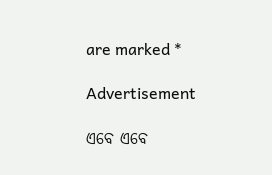are marked *

Advertisement

ଏବେ ଏବେ